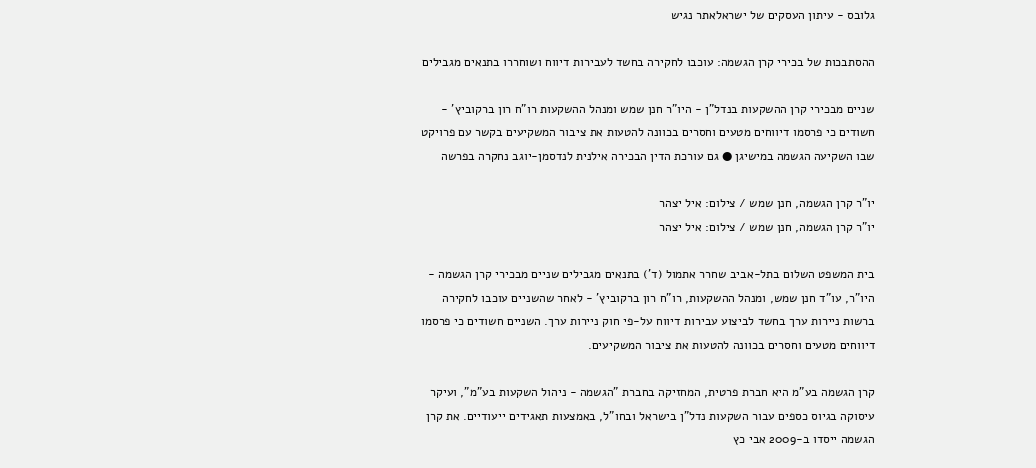גלובס - עיתון העסקים של ישראלאתר נגיש

ההסתבכות של בכירי קרן הגשמה: עוכבו לחקירה בחשד לעבירות דיווח ושוחררו בתנאים מגבילים

שניים מבכירי קרן ההשקעות בנדל"ן - היו"ר חנן שמש ומנהל ההשקעות רו"ח רון ברקוביץ' - חשודים כי פרסמו דיווחים מטעים וחסרים בכוונה להטעות את ציבור המשקיעים בקשר עם פרויקט שבו השקיעה הגשמה במישיגן ● גם עורכת הדין הבכירה אילנית לנדסמן-יוגב נחקרה בפרשה

יו"ר קרן הגשמה, חנן שמש / צילום: איל יצהר
יו"ר קרן הגשמה, חנן שמש / צילום: איל יצהר

בית המשפט השלום בתל-אביב שחרר אתמול (ד') בתנאים מגבילים שניים מבכירי קרן הגשמה - היו"ר, עו"ד חנן שמש, ומנהל ההשקעות, רו"ח רון ברקוביץ' - לאחר שהשניים עוכבו לחקירה ברשות ניירות ערך בחשד לביצוע עבירות דיווח על-פי חוק ניירות ערך. השניים חשודים כי פרסמו דיווחים מטעים וחסרים בכוונה להטעות את ציבור המשקיעים.

קרן הגשמה בע"מ היא חברת פרטית, המחזיקה בחברת "הגשמה - ניהול השקעות בע"מ", ועיקר עיסוקה בגיוס כספים עבור השקעות נדל"ן בישראל ובחו"ל, באמצעות תאגידים ייעודיים. את קרן הגשמה ייסדו ב-2009 אבי כץ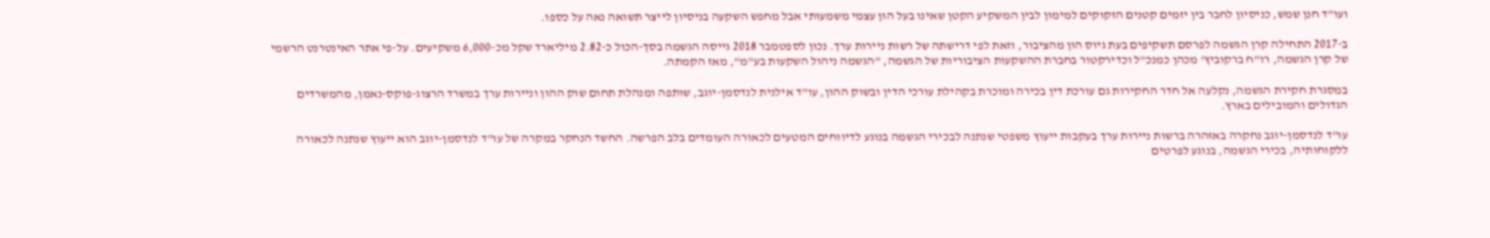ועו"ד חנן שמש, כניסיון לחבר בין יזמים קטנים הזקוקים למימון לבין המשקיע הקטן שאינו בעל הון עצמי משמעותי אבל מחפש השקעה בניסיון לייצר תשואה נאה על כספו.

ב-2017 התחילה קרן הגשמה לפרסם תשקיפים בעת גיוס הון מהציבור, וזאת לפי דרישתה של רשות ניירות ערך. נכון לספטמבר 2018 גייסה הגשמה בסך-הכול כ-2.82 מיליארד שקל מכ-6,000 משקיעים. על-פי אתר האינטרנט הרשמי של קרן הגשמה, רו"ח ברקוביץ' מכהן כמנכ"ל וכדירקטור בחברת ההשקעות הציבוריות של הגשמה, "הגשמה ניהול השקעות בע"מ", מאז הקמתה.

במסגרת חקירת הגשמה, נקלעה אל חדר החקירות גם עורכת דין בכירה ומוכרת בקהילת עורכי הדין ובשוק ההון, עו"ד אילנית לנדסמן-יוגב, שותפה ומנהלת תחום שוק ההון וניירות ערך במשרד הרצוג-פוקס-נאמן, מהמשרדים הגדולים והמובילים בארץ.

עו"ד לנדסמן-יוגב נחקרה באזהרה ברשות ניירות ערך בעקבות ייעוץ משפטי שנתנה לבכירי הגשמה בנוגע לדיווחים המטעים לכאורה העומדים בלב הפרשה. החשד הנחקר במקרה של עו"ד לנדסמן-יוגב הוא ייעוץ שנתנה לכאורה ללקוחותיה, בכירי הגשמה, בנוגע לפרטים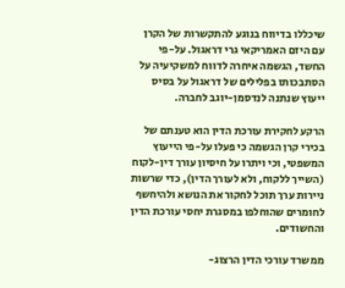שיכללו בדיווח בנוגע להתקשרות של הקרן עם היזם האמריקאי גרי דראגול. על-פי החשד, הגשמה איחרה לדווח למשקיעיה על הסתבכותו בפלילים של דראגול על בסיס ייעוץ שנתנה לנדסמן-יוגב לחברה.

הרקע לחקירת עורכת הדין הוא טענתם של בכירי קרן הגשמה כי פעלו על-פי הייעוץ המשפטי, וכי ויתרו על חיסיון עורך דין-לקוח (השייך ללקוח, ולא לעורך הדין), כדי שרשות ניירות ערך תוכל לחקור את הנושא ולהיחשף לחומרים שהוחלפו במסגרת יחסי עורכת הדין והחשודים.

ממשרד עורכי הדין הרצוג-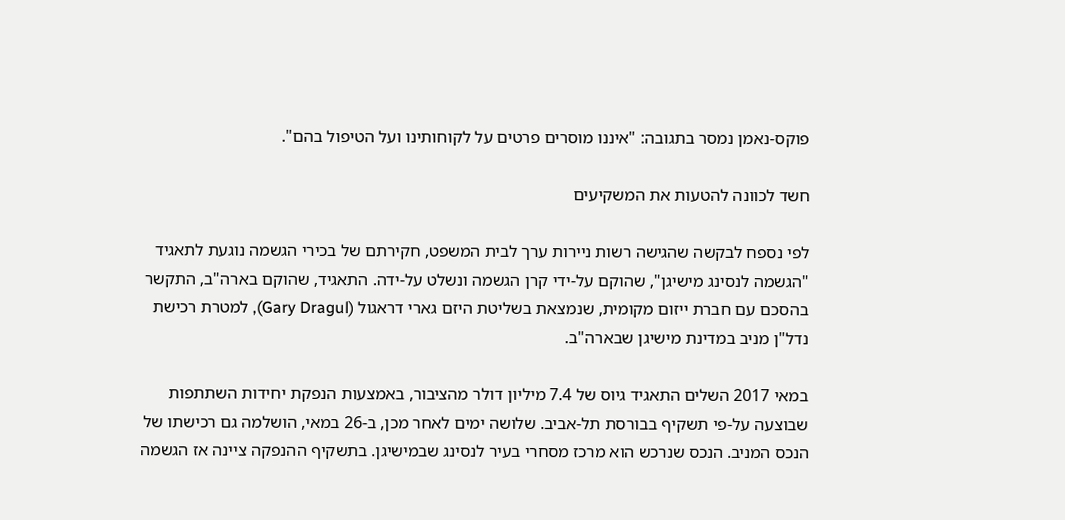פוקס-נאמן נמסר בתגובה: "איננו מוסרים פרטים על לקוחותינו ועל הטיפול בהם".

חשד לכוונה להטעות את המשקיעים

לפי נספח לבקשה שהגישה רשות ניירות ערך לבית המשפט, חקירתם של בכירי הגשמה נוגעת לתאגיד "הגשמה לנסינג מישיגן", שהוקם על-ידי קרן הגשמה ונשלט על-ידה. התאגיד, שהוקם בארה"ב, התקשר בהסכם עם חברת ייזום מקומית, שנמצאת בשליטת היזם גארי דראגול (Gary Dragul), למטרת רכישת נדל"ן מניב במדינת מישיגן שבארה"ב.

במאי 2017 השלים התאגיד גיוס של 7.4 מיליון דולר מהציבור, באמצעות הנפקת יחידות השתתפות שבוצעה על-פי תשקיף בבורסת תל-אביב. שלושה ימים לאחר מכן, ב-26 במאי, הושלמה גם רכישתו של הנכס המניב. הנכס שנרכש הוא מרכז מסחרי בעיר לנסינג שבמישיגן. בתשקיף ההנפקה ציינה אז הגשמה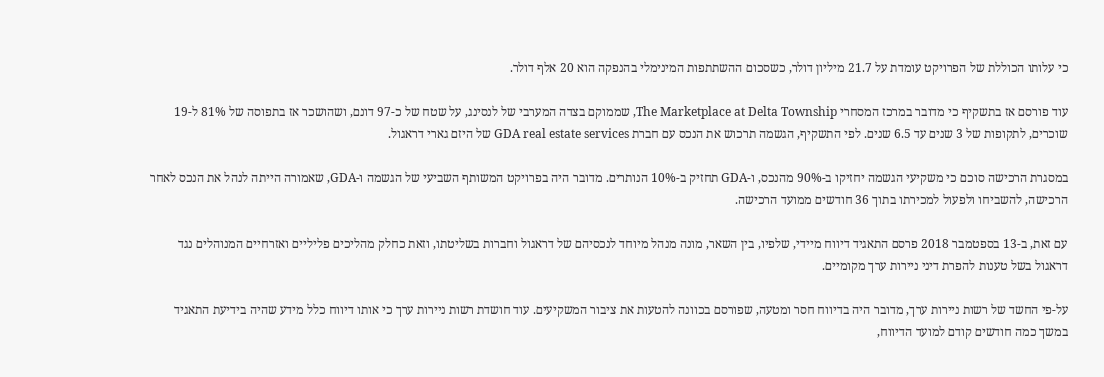כי עלותו הכוללת של הפרויקט עומדת על 21.7 מיליון דולר, כשסכום ההשתתפות המינימלי בהנפקה הוא 20 אלף דולר.

עוד פורסם אז בתשקיף כי מדובר במרכז המסחרי The Marketplace at Delta Township, שממוקם בצדה המערבי של לנסינג, על שטח של כ-97 דונם, ושהושכר אז בתפוסה של 81% ל-19 שוכרים, לתקופות של 3 שנים עד 6.5 שנים. לפי התשקיף, הגשמה תרכוש את הנכס עם חברת GDA real estate services של היזם גארי דראגול.

במסגרת הרכישה סוכם כי משקיעי הגשמה יחזיקו ב-90% מהנכס, ו-GDA תחזיק ב-10% הנותרים. מדובר היה בפרויקט המשותף השביעי של הגשמה ו-GDA, שאמורה הייתה לנהל את הנכס לאחר הרכישה, להשביחו ולפעול למכירתו בתוך 36 חודשים ממועד הרכישה.

עם זאת, ב-13 בספטמבר 2018 פרסם התאגיד דיווח מיידי, שלפיו, בין השאר, מונה מנהל מיוחד לנכסיהם של דראגול וחברות בשליטתו, וזאת כחלק מהליכים פליליים ואזרחיים המנוהלים נגד דראגול בשל טענות להפרת דיני ניירות ערך מקומיים.

על-פי החשד של רשות ניירות ערך, מדובר היה בדיווח חסר ומטעה, שפורסם בכוונה להטעות את ציבור המשקיעים. עוד חושדת רשות ניירות ערך כי אותו דיווח כלל מידע שהיה בידיעת התאגיד במשך כמה חודשים קודם למועד הדיווח,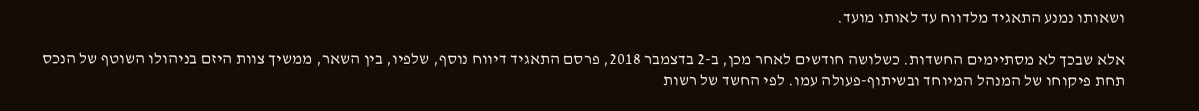ושאותו נמנע התאגיד מלדווח עד לאותו מועד.

אלא שבכך לא מסתיימים החשדות. כשלושה חודשים לאחר מכן, ב-2 בדצמבר 2018, פרסם התאגיד דיווח נוסף, שלפיו, בין השאר, ממשיך צוות היזם בניהולו השוטף של הנכס תחת פיקוחו של המנהל המיוחד ובשיתוף-פעולה עמו. לפי החשד של רשות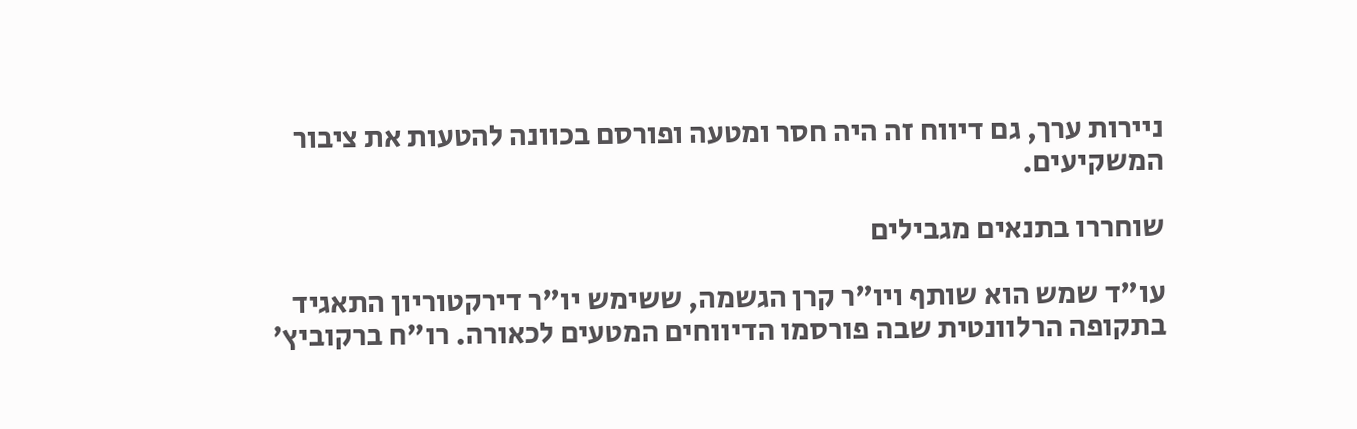ניירות ערך, גם דיווח זה היה חסר ומטעה ופורסם בכוונה להטעות את ציבור המשקיעים.

שוחררו בתנאים מגבילים

עו"ד שמש הוא שותף ויו"ר קרן הגשמה, ששימש יו"ר דירקטוריון התאגיד בתקופה הרלוונטית שבה פורסמו הדיווחים המטעים לכאורה. רו"ח ברקוביץ'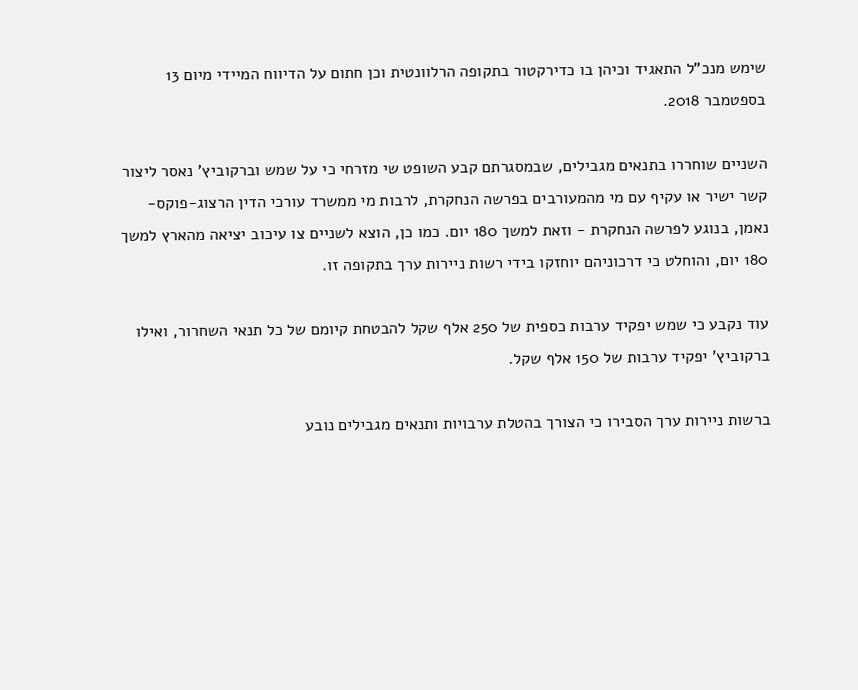שימש מנכ"ל התאגיד וכיהן בו כדירקטור בתקופה הרלוונטית וכן חתום על הדיווח המיידי מיום 13 בספטמבר 2018.

השניים שוחררו בתנאים מגבילים, שבמסגרתם קבע השופט שי מזרחי כי על שמש וברקוביץ' נאסר ליצור קשר ישיר או עקיף עם מי מהמעורבים בפרשה הנחקרת, לרבות מי ממשרד עורכי הדין הרצוג-פוקס-נאמן, בנוגע לפרשה הנחקרת - וזאת למשך 180 יום. כמו כן, הוצא לשניים צו עיכוב יציאה מהארץ למשך 180 יום, והוחלט כי דרכוניהם יוחזקו בידי רשות ניירות ערך בתקופה זו.

עוד נקבע כי שמש יפקיד ערבות כספית של 250 אלף שקל להבטחת קיומם של כל תנאי השחרור, ואילו ברקוביץ' יפקיד ערבות של 150 אלף שקל.

ברשות ניירות ערך הסבירו כי הצורך בהטלת ערבויות ותנאים מגבילים נובע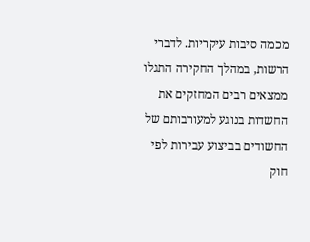מכמה סיבות עיקריות. לדברי הרשות, במהלך החקירה התגלו ממצאים רבים המחזקים את החשדות בנוגע למעורבותם של החשודים בביצוע עבירות לפי חוק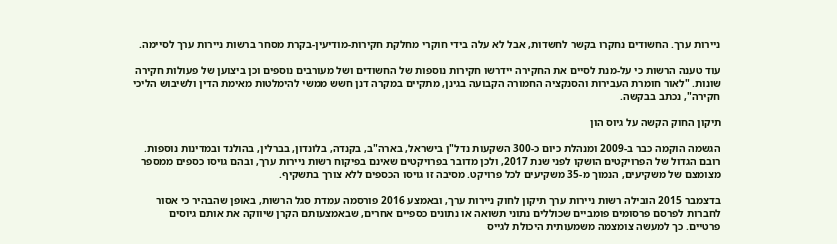ניירות ערך. החשודים נחקרו בקשר לחשדות, אבל לא עלה בידי חוקרי מחלקת חקירות-מודיעין-בקרת מסחר ברשות ניירות ערך לסיימה.

עוד טענה הרשות כי על-מנת לסיים את החקירה יידרשו חקירות נוספות של החשודים ושל מעורבים נוספים וכן ביצוען של פעולות חקירה שונות. "לאור חומרת העבירות והסנקציה החמורה הקבועה בגינן, מתקיים במקרה דנן חשש ממשי להימלטות מאימת הדין ולשיבוש הליכי חקירה", נכתב בבקשה.

תיקון החוק הקשה על גיוס הון

הגשמה הוקמה כבר ב-2009 ומנהלת כיום כ-300 השקעות נדל"ן בישראל, בארה"ב, בקנדה, בלונדון, בברלין, בהולנד ובמדינות נוספות. רובם הגדול של הפרויקטים הושקו לפני שנת 2017, ולכן מדובר בפרויקטים שאינם בפיקוח רשות ניירות ערך, ובהם גויסו כספים ממספר מצומצם של משקיעים, הנמוך מ-35 משקיעים לכל פרויקט. מסיבה זו גויסו הכספים ללא צורך בתשקיף.

בדצמבר 2015 הובילה רשות ניירות ערך תיקון לחוק ניירות ערך, ובאמצע 2016 פורסמה עמדת סגל הרשות, באופן שהבהיר כי אסור לחברות לפרסם פרסומים פומביים שכוללים נתוני תשואה או נתונים כספיים אחרים, שבאמצעותם הקרן שיווקה את אותם גיוסים פרטיים. כך למעשה צומצמה משמעותית היכולת לגייס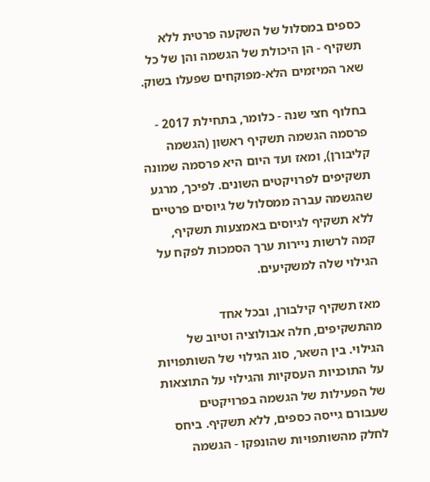כספים במסלול של השקעה פרטית ללא תשקיף - הן היכולת של הגשמה והן של כל שאר המיזמים הלא-מפוקחים שפעלו בשוק.

בחלוף חצי שנה - כלומר, בתחילת 2017 - פרסמה הגשמה תשקיף ראשון (הגשמה קליבורן), ומאז ועד היום היא פרסמה שמונה תשקיפים לפרויקטים השונים. לפיכך, מרגע שהגשמה עברה ממסלול של גיוסים פרטיים ללא תשקיף לגיוסים באמצעות תשקיף, קמה לרשות ניירות ערך הסמכות לפקח על הגילוי שלה למשקיעים.

מאז תשקיף קילבורן, ובכל אחד מהתשקיפים, חלה אבולוציה וטיוב של הגילוי. בין השאר, סוג הגילוי של השותפויות על התוכניות העסקיות והגילוי על התוצאות של הפעילות של הגשמה בפרויקטים שעבורם גייסה כספים, ללא תשקיף. ביחס לחלק מהשותפויות שהונפקו - הגשמה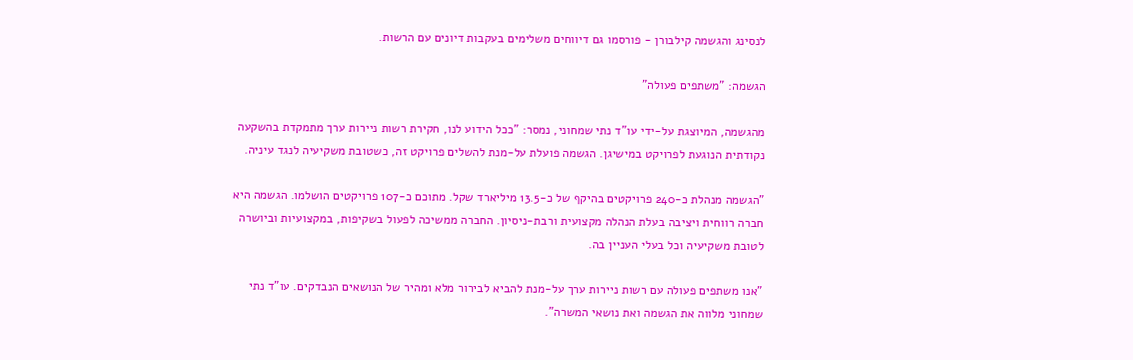לנסינג והגשמה קילבורן - פורסמו גם דיווחים משלימים בעקבות דיונים עם הרשות.

הגשמה: "משתפים פעולה"

מהגשמה, המיוצגת על-ידי עו"ד נתי שמחוני, נמסר: "ככל הידוע לנו, חקירת רשות ניירות ערך מתמקדת בהשקעה נקודתית הנוגעת לפרויקט במישיגן. הגשמה פועלת על-מנת להשלים פרויקט זה, כשטובת משקיעיה לנגד עיניה.

"הגשמה מנהלת כ-240 פרויקטים בהיקף של כ-13.5 מיליארד שקל. מתוכם כ-107 פרויקטים הושלמו. הגשמה היא חברה רווחית ויציבה בעלת הנהלה מקצועית ורבת-ניסיון. החברה ממשיכה לפעול בשקיפות, במקצועיות וביושרה לטובת משקיעיה וכל בעלי העניין בה.

"אנו משתפים פעולה עם רשות ניירות ערך על-מנת להביא לבירור מלא ומהיר של הנושאים הנבדקים. עו"ד נתי שמחוני מלווה את הגשמה ואת נושאי המשרה".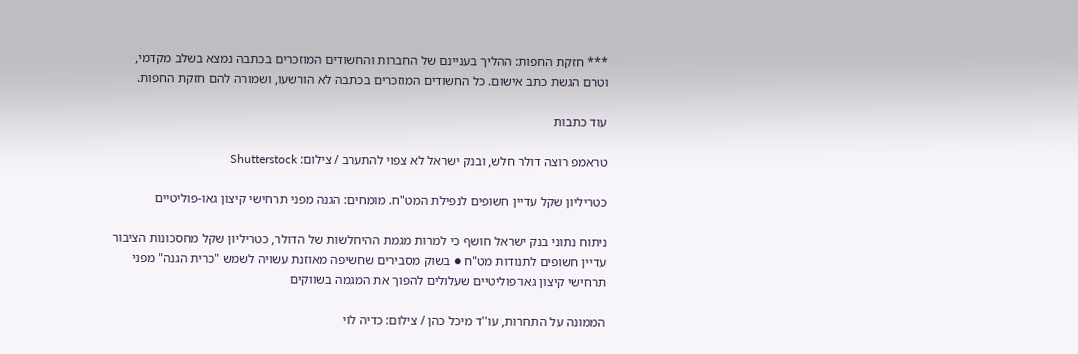*** חזקת החפות: ההליך בעניינם של החברות והחשודים המוזכרים בכתבה נמצא בשלב מקדמי, וטרם הגשת כתב אישום. כל החשודים המוזכרים בכתבה לא הורשעו, ושמורה להם חזקת החפות.

עוד כתבות

טראמפ רוצה דולר חלש, ובנק ישראל לא צפוי להתערב / צילום: Shutterstock

כטריליון שקל עדיין חשופים לנפילת המט"ח. מומחים: הגנה מפני תרחישי קיצון גאו-פוליטיים

ניתוח נתוני בנק ישראל חושף כי למרות מגמת ההיחלשות של הדולר, כטריליון שקל מחסכונות הציבור עדיין חשופים לתנודות מט"ח ● בשוק מסבירים שחשיפה מאוזנת עשויה לשמש "כרית הגנה" מפני תרחישי קיצון גאו־פוליטיים שעלולים להפוך את המגמה בשווקים

הממונה על התחרות, עו''ד מיכל כהן / צילום: כדיה לוי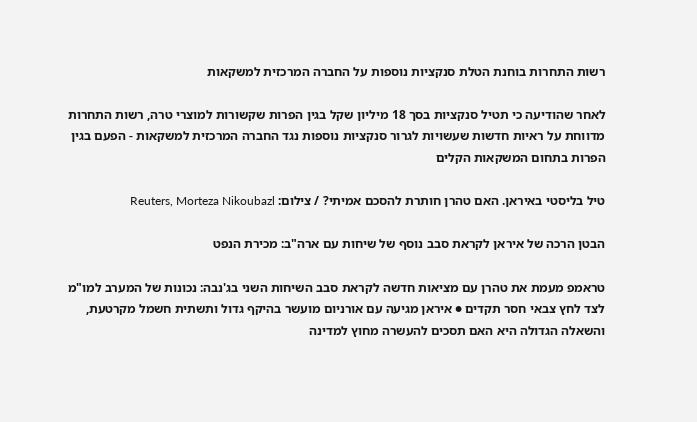רשות התחרות בוחנת הטלת סנקציות נוספות על החברה המרכזית למשקאות

לאחר שהודיעה כי תטיל סנקציות בסך 18 מיליון שקל בגין הפרות שקשורות למוצרי טרה, רשות התחרות מדווחת על ראיות חדשות שעשויות לגרור סנקציות נוספות נגד החברה המרכזית למשקאות - הפעם בגין הפרות בתחום המשקאות הקלים

טיל בליסטי באיראן. האם טהרן חותרת להסכם אמיתי? / צילום: Reuters, Morteza Nikoubazl

הבטן הרכה של איראן לקראת סבב נוסף של שיחות עם ארה"ב: מכירת הנפט

טראמפ מעמת את טהרן עם מציאות חדשה לקראת סבב השיחות השני בג'נבה: נכונות של המערב למו"מ לצד לחץ צבאי חסר תקדים ● איראן מגיעה עם אורניום מועשר בהיקף גדול ותשתית חשמל מקרטעת, והשאלה הגדולה היא האם תסכים להעשרה מחוץ למדינה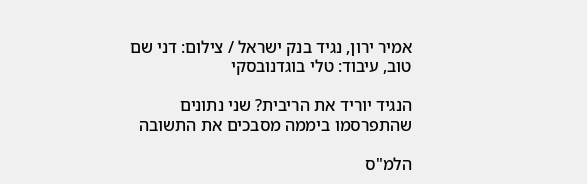אמיר ירון, נגיד בנק ישראל / צילום: דני שם טוב, עיבוד: טלי בוגדנובסקי

הנגיד יוריד את הריבית? שני נתונים שהתפרסמו ביממה מסבכים את התשובה

הלמ"ס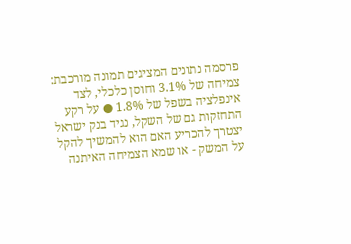פרסמה נתונים המציגים תמונה מורכבת: צמיחה של 3.1% וחוסן כלכלי, לצד אינפלציה בשפל של 1.8% ● על רקע התחזקות גם של השקל, נגיד בנק ישראל יצטרך להכריע האם הוא להמשיך להקל על המשק - או שמא הצמיחה האיתנה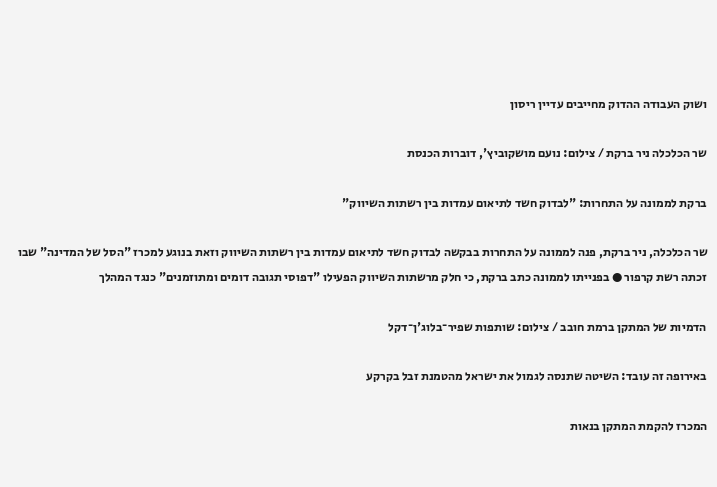ושוק העבודה ההדוק מחייבים עדיין ריסון

שר הכלכלה ניר ברקת / צילום: נועם מושקוביץ', דוברות הכנסת

ברקת לממונה על התחרות: "לבדוק חשד לתיאום עמדות בין רשתות השיווק"

שר הכלכלה, ניר ברקת, פנה לממונה על התחרות בבקשה לבדוק חשד לתיאום עמדות בין רשתות השיווק וזאת בנוגע למכרז "הסל של המדינה" שבו זכתה רשת קרפור ● בפנייתו לממונה כתב ברקת, כי חלק מרשתות השיווק הפעילו "דפוסי תגובה דומים ומתוזמנים" כנגד המהלך

הדמיות של המתקן ברמת חובב / צילום: שותפות שפיר־בלוג'ן־דקל

באירופה זה עובד: השיטה שתנסה לגמול את ישראל מהטמנת זבל בקרקע

המכרז להקמת המתקן בנאות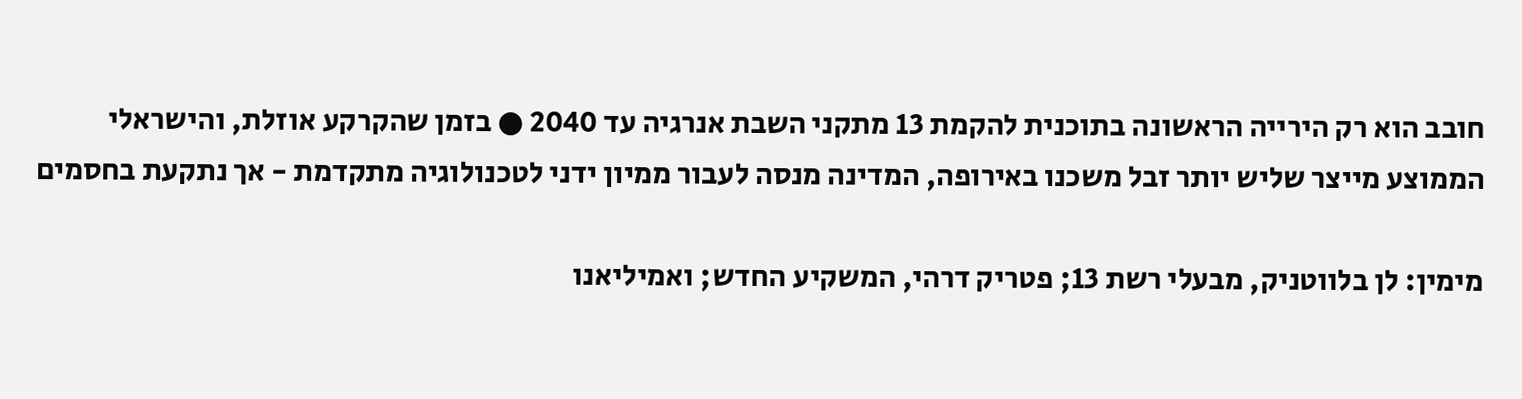חובב הוא רק הירייה הראשונה בתוכנית להקמת 13 מתקני השבת אנרגיה עד 2040 ● בזמן שהקרקע אוזלת, והישראלי הממוצע מייצר שליש יותר זבל משכנו באירופה, המדינה מנסה לעבור ממיון ידני לטכנולוגיה מתקדמת - אך נתקעת בחסמים

מימין: לן בלווטניק, מבעלי רשת 13; פטריק דרהי, המשקיע החדש; ואמיליאנו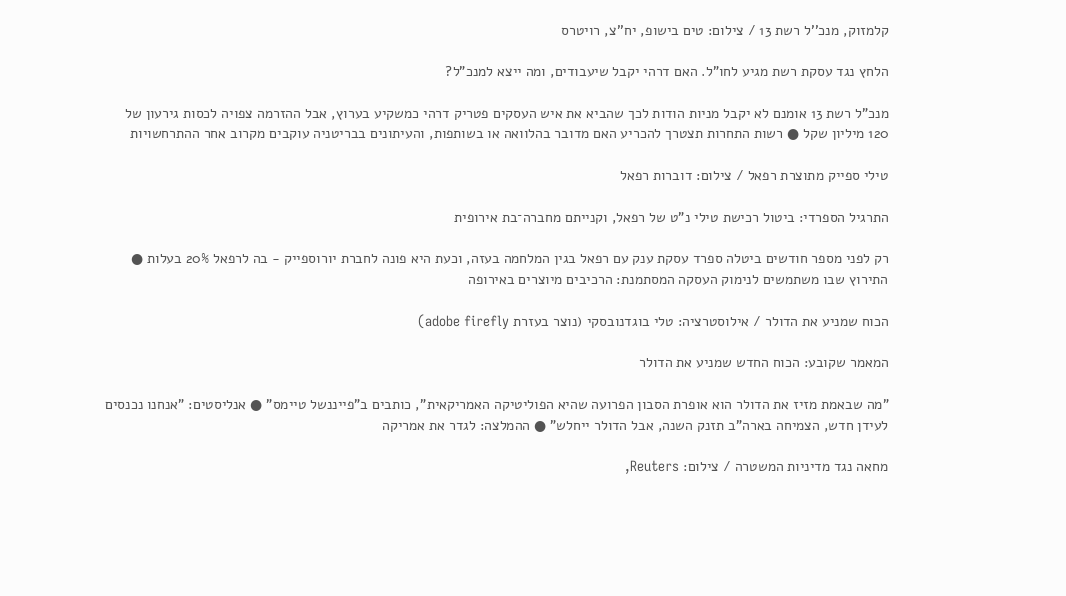קלמזוק, מנכ''ל רשת 13 / צילום: טים בישופ, יח''צ, רויטרס

הלחץ נגד עסקת רשת מגיע לחו"ל. האם דרהי יקבל שיעבודים, ומה ייצא למנכ"ל?

מנכ"ל רשת 13 אומנם לא יקבל מניות הודות לכך שהביא את איש העסקים פטריק דרהי כמשקיע בערוץ, אבל ההזרמה צפויה לכסות גירעון של 120 מיליון שקל ● רשות התחרות תצטרך להכריע האם מדובר בהלוואה או בשותפות, והעיתונים בבריטניה עוקבים מקרוב אחר ההתרחשויות

טילי ספייק מתוצרת רפאל / צילום: דוברות רפאל

התרגיל הספרדי: ביטול רכישת טילי נ"ט של רפאל, וקנייתם מחברה־בת אירופית

רק לפני מספר חודשים ביטלה ספרד עסקת ענק עם רפאל בגין המלחמה בעזה, וכעת היא פונה לחברת יורוספייק - בה לרפאל 20% בעלות ● התירוץ שבו משתמשים לנימוק העסקה המסתמנת: הרכיבים מיוצרים באירופה

הכוח שמניע את הדולר / אילוסטרציה: טלי בוגדנובסקי (נוצר בעזרת adobe firefly)

המאמר שקובע: הכוח החדש שמניע את הדולר

"מה שבאמת מזיז את הדולר הוא אופרת הסבון הפרועה שהיא הפוליטיקה האמריקאית", כותבים ב"פייננשל טיימס" ● אנליסטים: "אנחנו נכנסים לעידן חדש, הצמיחה בארה"ב תזנק השנה, אבל הדולר ייחלש" ● ההמלצה: לגדר את אמריקה

מחאה נגד מדיניות המשטרה / צילום: Reuters,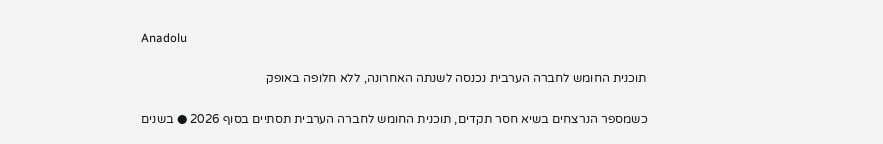Anadolu

תוכנית החומש לחברה הערבית נכנסה לשנתה האחרונה, ללא חלופה באופק

כשמספר הנרצחים בשיא חסר תקדים, תוכנית החומש לחברה הערבית תסתיים בסוף 2026 ● בשנים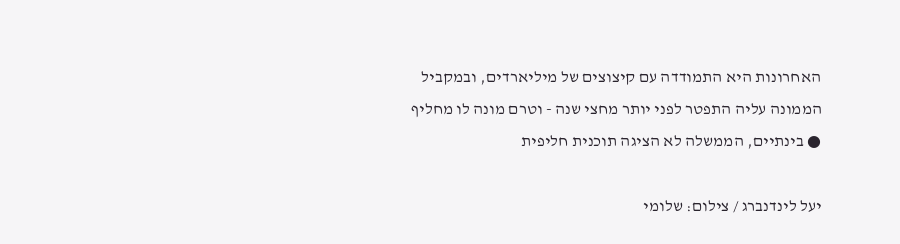האחרונות היא התמודדה עם קיצוצים של מיליארדים, ובמקביל הממונה עליה התפטר לפני יותר מחצי שנה - וטרם מונה לו מחליף ● בינתיים, הממשלה לא הציגה תוכנית חליפית

יעל לינדנברג / צילום: שלומי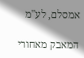אמסלם, לע''מ

המאבק מאחורי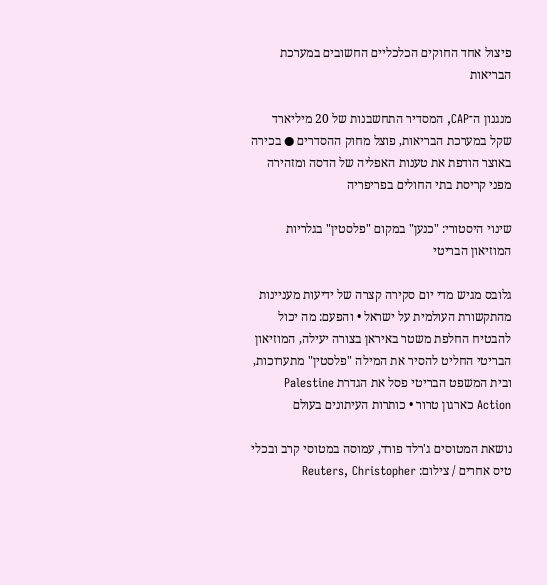פיצול אחד החוקים הכלכליים החשובים במערכת הבריאות

מנגנון ה־CAP, המסדיר התחשבנות של 20 מיליארד שקל במערכת הבריאות, פוצל מחוק ההסדרים ● בכירה באוצר הודפת את טענות האפליה של הדסה ומזהירה מפני קריסת בתי החולים בפריפריה

שינוי היסטורי: "כנען" במקום "פלסטין" בגלריות המוזיאון הבריטי

גלובס מגיש מדי יום סקירה קצרה של ידיעות מעניינות מהתקשורת העולמית על ישראל • והפעם: מה יכול להבטיח החלפת משטר באיראן בצורה יעילה, המוזיאון הבריטי החליט להסיר את המילה "פלסטין" מתערוכות, ובית המשפט הבריטי פסל את הגדרת Palestine Action כארגון טרור • כותרות העיתונים בעולם

נושאת המטוסים ג'רלד פורד, עמוסה במטוסי קרב ובכלי טיס אחרים / צילום: Reuters, Christopher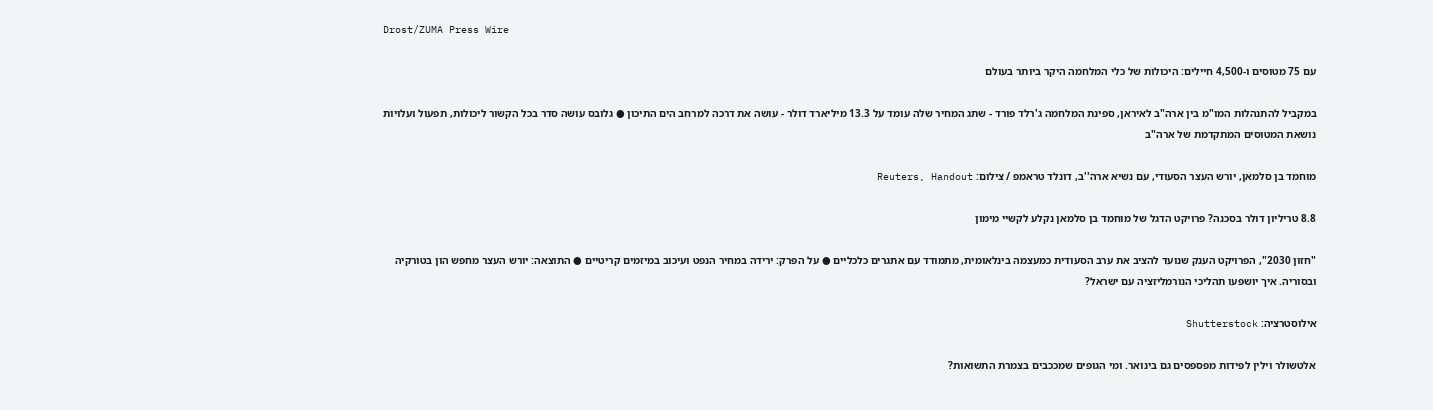Drost/ZUMA Press Wire

עם 75 מטוסים ו-4,500 חיילים: היכולות של כלי המלחמה היקר ביותר בעולם

במקביל להתנהלות המו"מ בין ארה"ב לאיראן, ספינת המלחמה ג'רלד פורד - שתג המחיר שלה עומד על 13.3 מיליארד דולר - עושה את דרכה למרחב הים התיכון ● גלובס עושה סדר בכל הקשור ליכולות, תפעול ועלויות נושאת המטוסים המתקדמת של ארה"ב

מוחמד בן סלמאן, יורש העצר הסעודי, עם נשיא ארה''ב, דונלד טראמפ / צילום: Reuters, Handout

8.8 טריליון דולר בסכנה? פרויקט הדגל של מוחמד בן סלמאן נקלע לקשיי מימון

"חזון 2030", הפרויקט הענק שנועד להציב את ערב הסעודית כמעצמה בינלאומית, מתמודד עם אתגרים כלכליים ● על הפרק: ירידה במחיר הנפט ועיכוב במיזמים קריטיים ● התוצאה: יורש העצר מחפש הון בטורקיה ובסוריה. איך יושפעו תהליכי הנורמליזציה עם ישראל?

אילוסטרציה: Shutterstock

אלטשולר וילין לפידות מפספסים גם בינואר. ומי הגופים שמככבים בצמרת התשואות?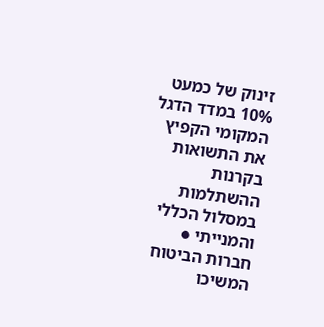זינוק של כמעט 10% במדד הדגל המקומי הקפיץ את התשואות בקרנות ההשתלמות במסלול הכללי והמנייתי ● חברות הביטוח המשיכו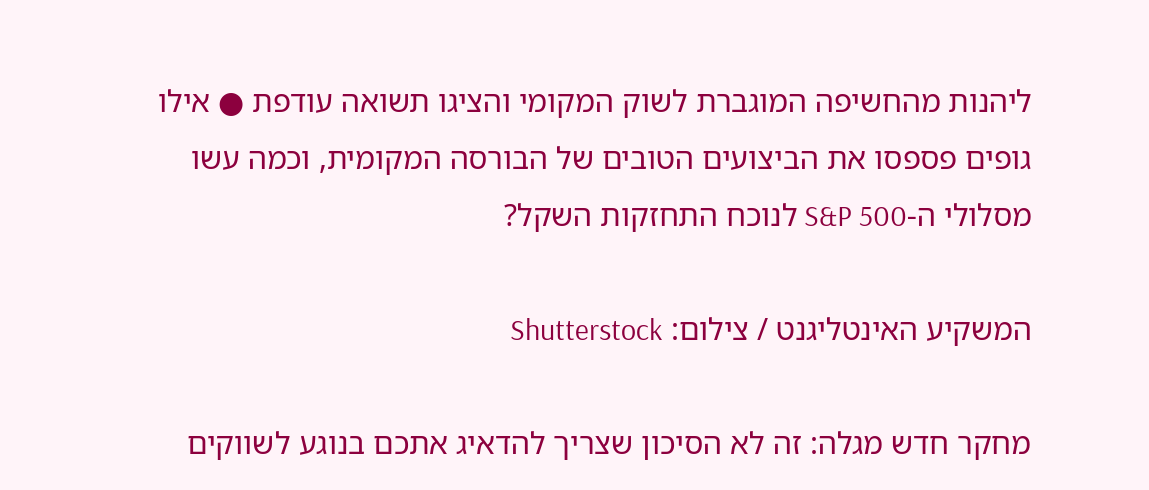ליהנות מהחשיפה המוגברת לשוק המקומי והציגו תשואה עודפת ● אילו גופים פספסו את הביצועים הטובים של הבורסה המקומית, וכמה עשו מסלולי ה-S&P 500 לנוכח התחזקות השקל?

המשקיע האינטליגנט / צילום: Shutterstock

מחקר חדש מגלה: זה לא הסיכון שצריך להדאיג אתכם בנוגע לשווקים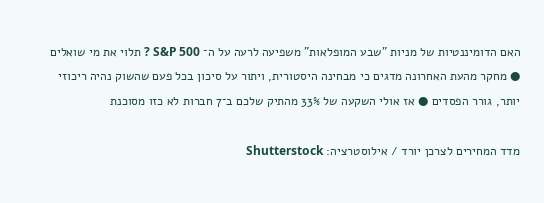האם הדומיננטיות של מניות "שבע המופלאות" משפיעה לרעה על ה־ S&P 500 ? תלוי את מי שואלים ● מחקר מהעת האחרונה מדגים כי מבחינה היסטורית, ויתור על סיכון בכל פעם שהשוק נהיה ריכוזי יותר, גורר הפסדים ● אז אולי השקעה של 33% מהתיק שלכם ב־7 חברות לא כזו מסוכנת

מדד המחירים לצרכן יורד / אילוסטרציה: Shutterstock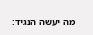מה יעשה הנגיד: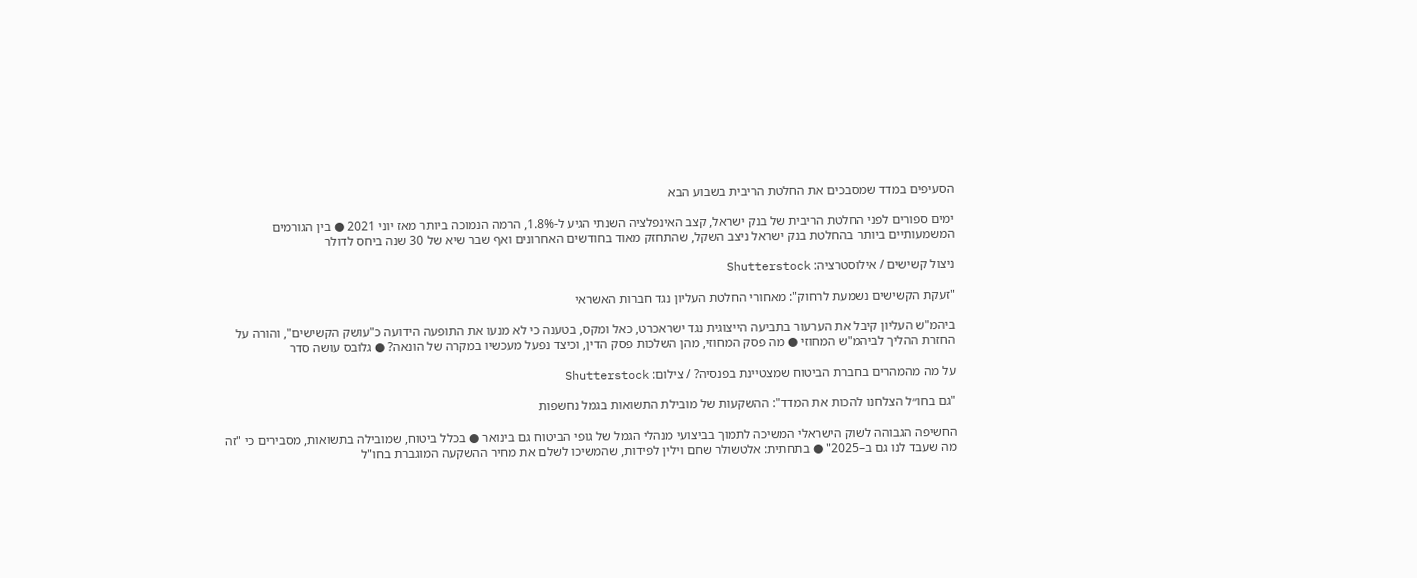הסעיפים במדד שמסבכים את החלטת הריבית בשבוע הבא

ימים ספורים לפני החלטת הריבית של בנק ישראל, קצב האינפלציה השנתי הגיע ל-1.8%, הרמה הנמוכה ביותר מאז יוני 2021 ● בין הגורמים המשמעותיים ביותר בהחלטת בנק ישראל ניצב השקל, שהתחזק מאוד בחודשים האחרונים ואף שבר שיא של 30 שנה ביחס לדולר

ניצול קשישים / אילוסטרציה: Shutterstock

"זעקת הקשישים נשמעת לרחוק": מאחורי החלטת העליון נגד חברות האשראי

ביהמ"ש העליון קיבל את הערעור בתביעה הייצוגית נגד ישראכרט, כאל ומקס, בטענה כי לא מנעו את התופעה הידועה כ"עושק הקשישים", והורה על החזרת ההליך לביהמ"ש המחוזי ● מה פסק המחוזי, מהן השלכות פסק הדין, וכיצד נפעל מעכשיו במקרה של הונאה? ● גלובס עושה סדר

על מה מהמהרים בחברת הביטוח שמצטיינת בפנסיה? / צילום: Shutterstock

"גם בחו״ל הצלחנו להכות את המדד": ההשקעות של מובילת התשואות בגמל נחשפות

החשיפה הגבוהה לשוק הישראלי המשיכה לתמוך בביצועי מנהלי הגמל של גופי הביטוח גם בינואר ● בכלל ביטוח, שמובילה בתשואות, מסבירים כי "זה מה שעבד לנו גם ב–2025" ● בתחתית: אלטשולר שחם וילין לפידות, שהמשיכו לשלם את מחיר ההשקעה המוגברת בחו"ל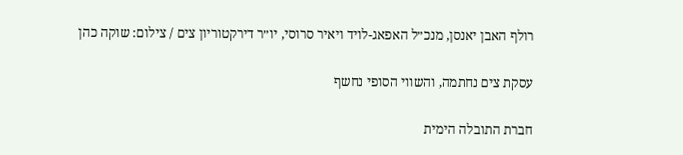רולף האבן יאנסן, מנכ״ל האפאג-לויד ויאיר סרוסי, יו״ר דירקטוריון צים / צילום: שוקה כהן

עסקת צים נחתמה, והשווי הסופי נחשף

חברת התובלה הימית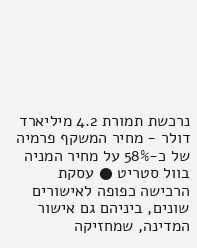נרכשת תמורת 4.2 מיליארד דולר - מחיר המשקף פרמיה של כ-58% על מחיר המניה בוול סטריט ● עסקת הרכישה כפופה לאישורים שונים, ביניהם גם אישור המדינה, שמחזיקה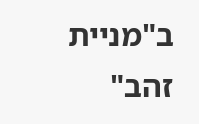ב"מניית זהב"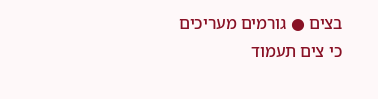בצים ● גורמים מעריכים כי צים תעמוד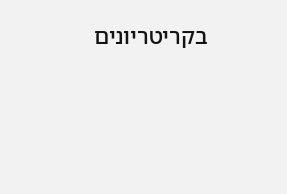בקריטריונים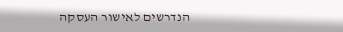הנדרשים לאישור העסקה